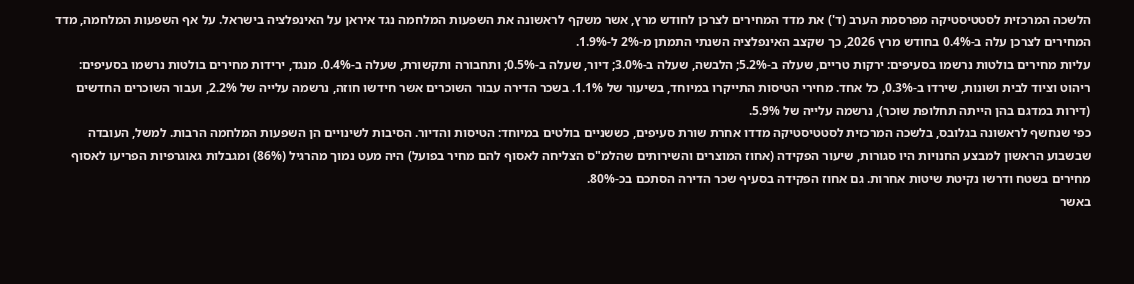הלשכה המרכזית לסטטיסטיקה מפרסמת הערב (ד') את מדד המחירים לצרכן לחודש מרץ, אשר משקף לראשונה את השפעות המלחמה נגד איראן על האינפלציה בישראל. על אף השפעות המלחמה, מדד המחירים לצרכן עלה ב-0.4% בחודש מרץ 2026, כך שקצב האינפלציה השנתי התמתן מ-2% ל-1.9%.
עליות מחירים בולטות נרשמו בסעיפים: ירקות טריים, שעלה ב-5.2%; הלבשה, שעלה ב-3.0%; דיור, שעלה ב-0.5%; ותחבורה ותקשורת, שעלה ב-0.4%. מנגד, ירידות מחירים בולטות נרשמו בסעיפים: ריהוט וציוד לבית ושונות, שירדו ב-0.3%, כל אחד. מחירי הטיסות התייקרו במיוחד, בשיעור של 1.1%. בשכר הדירה עבור השוכרים אשר חידשו חוזה, נרשמה עלייה של 2.2%, ועבור השוכרים החדשים (דירות במדגם בהן הייתה תחלופת שוכר), נרשמה עלייה של 5.9%.
כפי שנחשף לראשונה בגלובס, בלשכה המרכזית לסטטיסטיקה מדדו אחרת שורת סעיפים, כששניים בולטים במיוחד: הטיסות והדיור. הסיבות לשינויים הן השפעות המלחמה הרבות. למשל, העובדה שבשבוע הראשון למבצע החנויות היו סגורות, שיעור הפקידה (אחוז המוצרים והשירותים שהלמ"ס הצליחה לאסוף להם מחיר בפועל) היה מעט נמוך מהרגיל (86%) ומגבלות גאוגרפיות הפריעו לאסוף מחירים בשטח ודרשו נקיטת שיטות אחרות. גם אחוז הפקידה בסעיף שכר הדירה הסתכם בכ-80%.
באשר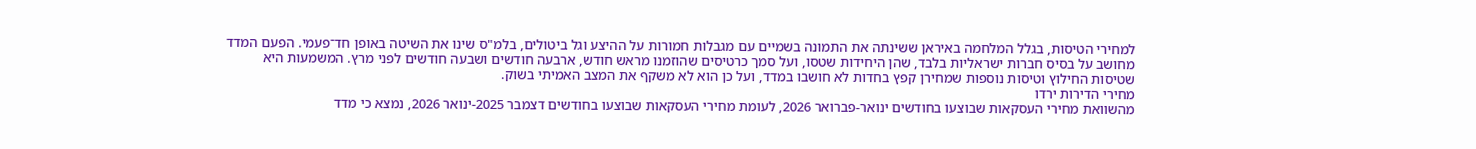למחירי הטיסות, בגלל המלחמה באיראן ששינתה את התמונה בשמיים עם מגבלות חמורות על ההיצע וגל ביטולים, בלמ"ס שינו את השיטה באופן חד־פעמי. הפעם המדד מחושב על בסיס חברות ישראליות בלבד, שהן היחידות שטסו, ועל סמך כרטיסים שהוזמנו מראש חודש, ארבעה חודשים ושבעה חודשים לפני מרץ. המשמעות היא שטיסות החילוץ וטיסות נוספות שמחירן קפץ בחדות לא חושבו במדד, ועל כן הוא לא משקף את המצב האמיתי בשוק.
מחירי הדירות ירדו
מהשוואת מחירי העסקאות שבוצעו בחודשים ינואר-פברואר 2026, לעומת מחירי העסקאות שבוצעו בחודשים דצמבר 2025-ינואר 2026, נמצא כי מדד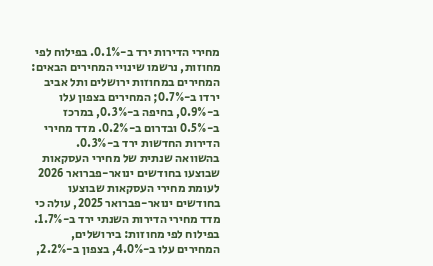מחירי הדירות ירד ב-0.1%. בפילוח לפי מחוזות, נרשמו שינויי המחירים הבאים: המחירים במחוזות ירושלים ותל אביב ירדו ב-0.7%; המחירים בצפון עלו ב-0.9%, בחיפה ב-0.3%, במרכז ב-0.5% ובדרום ב-0.2%. מדד מחירי הדירות החדשות ירד ב-0.3%.
בהשוואה שנתית של מחירי העסקאות שבוצעו בחודשים ינואר-פברואר 2026 לעומת מחירי העסקאות שבוצעו בחודשים ינואר-פברואר 2025, עולה כי מדד מחירי הדירות השנתי ירד ב-1.7%. בפילוח לפי מחוזות: בירושלים, המחירים עלו ב-4.0%, בצפון ב-2.2%,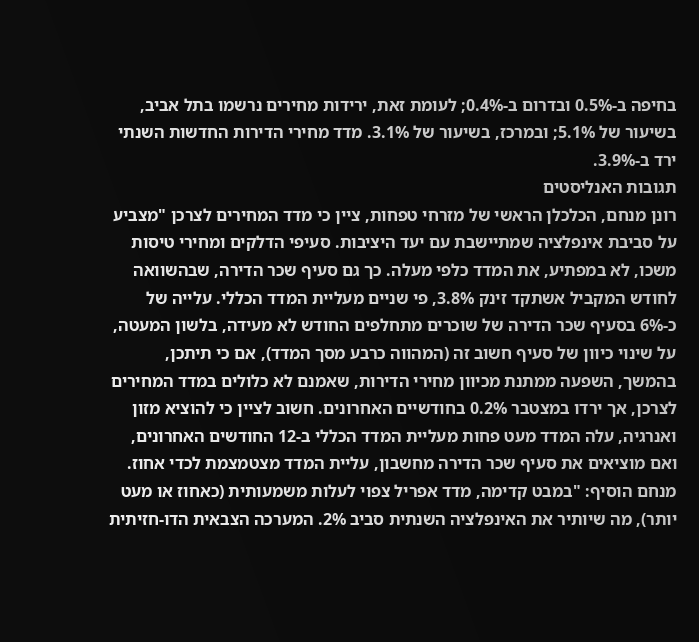בחיפה ב-0.5% ובדרום ב-0.4%; לעומת זאת, ירידות מחירים נרשמו בתל אביב, בשיעור של 5.1%; ובמרכז, בשיעור של 3.1%. מדד מחירי הדירות החדשות השנתי ירד ב-3.9%.
תגובות האנליסטים
רונן מנחם, הכלכלן הראשי של מזרחי טפחות, ציין כי מדד המחירים לצרכן "מצביע על סביבת אינפלציה שמתיישבת עם יעד היציבות. סעיפי הדלקים ומחירי טיסות משכו, לא במפתיע, את המדד כלפי מעלה. כך גם סעיף שכר הדירה, שבהשוואה לחודש המקביל אשתקד זינק 3.8%, פי שניים מעליית המדד הכללי. עלייה של כ-6% בסעיף שכר הדירה של שוכרים מתחלפים החודש לא מעידה, בלשון המעטה, על שינוי כיוון של סעיף חשוב זה (המהווה כרבע מסך המדד), אם כי תיתכן, בהמשך, השפעה ממתנת מכיוון מחירי הדירות, שאמנם לא כלולים במדד המחירים לצרכן, אך ירדו במצטבר 0.2% בחודשיים האחרונים. חשוב לציין כי להוציא מזון ואנרגיה, עלה המדד מעט פחות מעליית המדד הכללי ב-12 החודשים האחרונים, ואם מוציאים את סעיף שכר הדירה מחשבון, עליית המדד מצטמצמת לכדי אחוז.
מנחם הוסיף: "במבט קדימה, מדד אפריל צפוי לעלות משמעותית (כאחוז או מעט יותר), מה שיותיר את האינפלציה השנתית סביב 2%. המערכה הצבאית הדו-חזיתית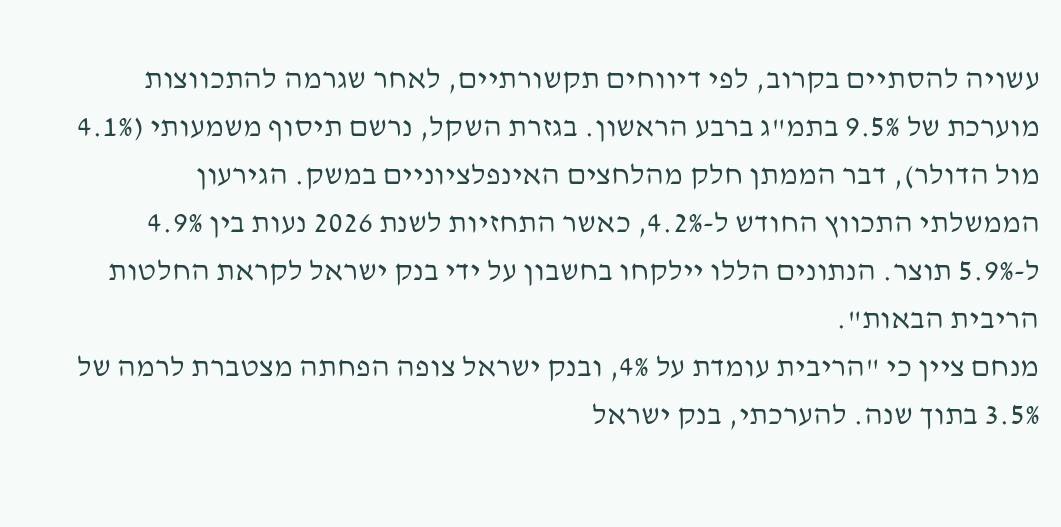עשויה להסתיים בקרוב, לפי דיווחים תקשורתיים, לאחר שגרמה להתכווצות מוערכת של 9.5% בתמ"ג ברבע הראשון. בגזרת השקל, נרשם תיסוף משמעותי (4.1% מול הדולר), דבר הממתן חלק מהלחצים האינפלציוניים במשק. הגירעון הממשלתי התכווץ החודש ל-4.2%, כאשר התחזיות לשנת 2026 נעות בין 4.9% ל-5.9% תוצר. הנתונים הללו יילקחו בחשבון על ידי בנק ישראל לקראת החלטות הריבית הבאות".
מנחם ציין כי "הריבית עומדת על 4%, ובנק ישראל צופה הפחתה מצטברת לרמה של 3.5% בתוך שנה. להערכתי, בנק ישראל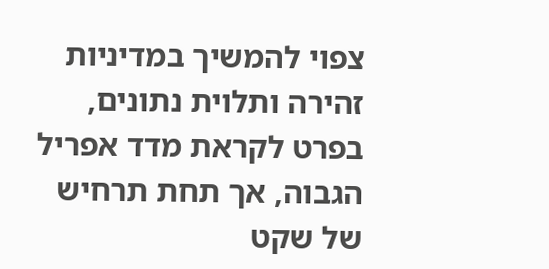צפוי להמשיך במדיניות זהירה ותלוית נתונים, בפרט לקראת מדד אפריל הגבוה, אך תחת תרחיש של שקט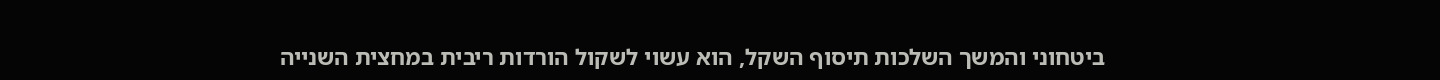ביטחוני והמשך השלכות תיסוף השקל, הוא עשוי לשקול הורדות ריבית במחצית השנייה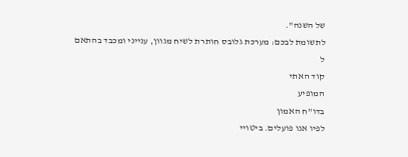של השנה".
לתשומת לבכם: מערכת גלובס חותרת לשיח מגוון, ענייני ומכבד בהתאם ל
קוד האתי
המופיע
בדו"ח האמון
לפיו אנו פועלים. ביטויי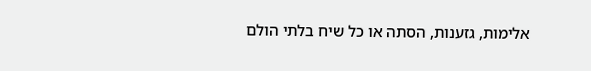אלימות, גזענות, הסתה או כל שיח בלתי הולם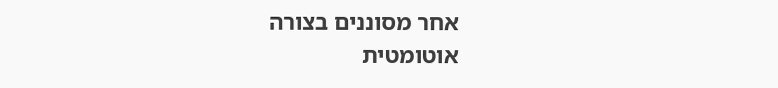אחר מסוננים בצורה
אוטומטית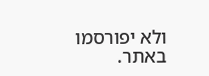ולא יפורסמו באתר.